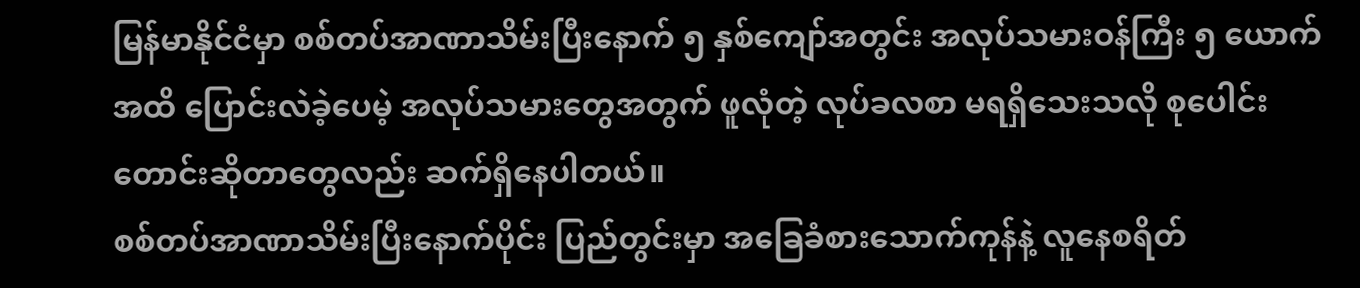မြန်မာနိုင်ငံမှာ စစ်တပ်အာဏာသိမ်းပြီးနောက် ၅ နှစ်ကျော်အတွင်း အလုပ်သမားဝန်ကြီး ၅ ယောက် အထိ ပြောင်းလဲခဲ့ပေမဲ့ အလုပ်သမားတွေအတွက် ဖူလုံတဲ့ လုပ်ခလစာ မရရှိသေးသလို စုပေါင်း တောင်းဆိုတာတွေလည်း ဆက်ရှိနေပါတယ်။
စစ်တပ်အာဏာသိမ်းပြီးနောက်ပိုင်း ပြည်တွင်းမှာ အခြေခံစားသောက်ကုန်နဲ့ လူနေစရိတ်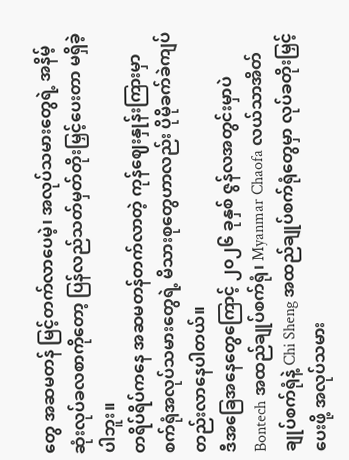တွေ အဆမတန် မြင့်တက်လာပေမဲ့၊ အလုပ်သမားတွေရဲ့ အနိမ့်ဆုံးလုပ်ခလစာကိုတော့ ပြန်လည်သတ်မှတ်တိုးမြှင့်ပေးတာ မရှိခဲ့ပါဘူး။
တရိပ်ရိပ်ကနေ အဆမတန်တက်လာတဲ့ ကုန်ဈေးနှုန်းကြားမှာ စက်ရုံအလုပ်သမားတွေရဲ့ မိသားစုတွေဟာလည်း ပိုမိုခက်ခဲကျပ်တည်းလာနေပါတယ်။
ဒီအခြေအနေတွေကြောင့် ၂၀၂၆ ခုနှစ် ဇွန်လအတွင်းမှာပဲ Bontech အထည်ချုပ်စက်ရုံ၊ Myanmar Chaofa လယ်သာအိတ်ချုပ်စက်ရုံနဲ့ Chi Sheng အထည်ချုပ်စက်ရုံတွေမှာ လုပ်ခတိုးမြှင့်ပေးဖို့ အလုပ်သမား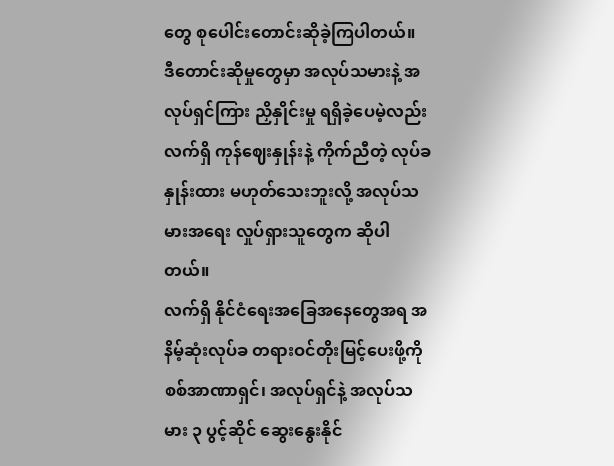တွေ စုပေါင်းတောင်းဆိုခဲ့ကြပါတယ်။
ဒီတောင်းဆိုမှုတွေမှာ အလုပ်သမားနဲ့ အလုပ်ရှင်ကြား ညှိနှိုင်းမှု ရရှိခဲ့ပေမဲ့လည်း လက်ရှိ ကုန်ဈေးနှုန်းနဲ့ ကိုက်ညီတဲ့ လုပ်ခနှုန်းထား မဟုတ်သေးဘူးလို့ အလုပ်သမားအရေး လှုပ်ရှားသူတွေက ဆိုပါတယ်။
လက်ရှိ နိုင်ငံရေးအခြေအနေတွေအရ အနိမ့်ဆုံးလုပ်ခ တရားဝင်တိုးမြင့်ပေးဖို့ကို စစ်အာဏာရှင်၊ အလုပ်ရှင်နဲ့ အလုပ်သမား ၃ ပွင့်ဆိုင် ဆွေးနွေးနိုင်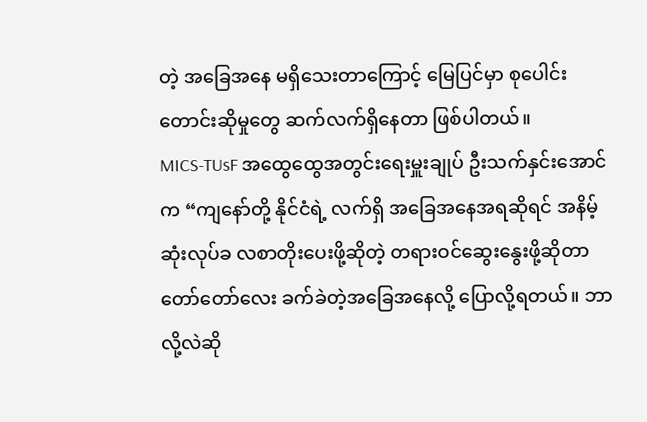တဲ့ အခြေအနေ မရှိသေးတာကြောင့် မြေပြင်မှာ စုပေါင်းတောင်းဆိုမှုတွေ ဆက်လက်ရှိနေတာ ဖြစ်ပါတယ်။
MICS-TUsF အထွေထွေအတွင်းရေးမှူးချုပ် ဦးသက်နှင်းအောင်က “ကျနော်တို့ နိုင်ငံရဲ့ လက်ရှိ အခြေအနေအရဆိုရင် အနိမ့်ဆုံးလုပ်ခ လစာတိုးပေးဖို့ဆိုတဲ့ တရားဝင်ဆွေးနွေးဖို့ဆိုတာ တော်တော်လေး ခက်ခဲတဲ့အခြေအနေလို့ ပြောလို့ရတယ်။ ဘာလို့လဲဆို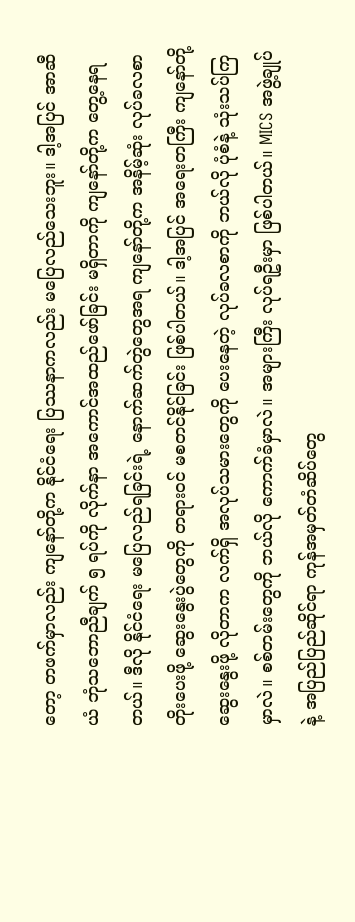တော့ တဖက်မှာလည်း ကျနော်တို့က နိုင်ငံရေး ပြဿနာကလည်း မပြေလည်သေးဘူး။ ဒါ့အပြင် အာဆီယံ ဘုံသဘောညီချက် ၅ ရပ်ကို လိုက်နာ အကောင်အထည်ဖော်ခြင်း မရှိတာကို ကျနော်တို့က တွေ့နေရတယ်။ ဒီလို နိုင်ငံရေး မပြေလည်ရခြင်းရဲ့ နောက်ဆက်တွဲတွေအရ ကျနော်တို့က အနိမ့်ဆုံး လုပ်ခလစာ တိုးပေးဖို့ ဆွေးနွေးပွဲတွေကို တရားဝင် မစတင်နိုင်ခြင်း ဖြစ်ပါတယ်။ ဒါ့အပြင် အရေးတကြီး ကျနော်တို့ ဆွေးနွေးဖို့ လိုတာက လက်ရှိ အလုပ်သမားတွေကို ပေးနေတဲ့ လုပ်ခလစာကို ဘယ်လို ပုံစံနဲ့ သုံးသပ်ကြမှာလဲ။ စစ်တမ်းတွေကို ဘယ်လို ကောက်ခံမှာလဲ။ အများကြီး လုပ်ရဦးမှာ ဖြစ်ပါတယ်။ MICS အဖွဲ့ချုပ်နဲ့ အပြည်ပြည်ဆိုင်ရာ ကုန်အမှတ်တံဆိပ်တွေ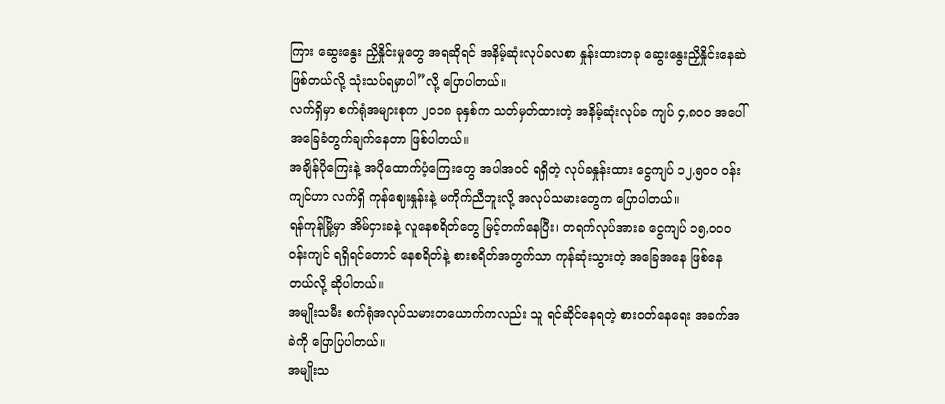ကြား ဆွေးနွေး ညှိနှိုင်းမှုတွေ အရဆိုရင် အနိမ့်ဆုံးလုပ်ခလစာ နှုန်းထားတခု ဆွေးနွေးညှိနှိုင်းနေဆဲ ဖြစ်တယ်လို့ သုံးသပ်ရမှာပါ”လို့ ပြောပါတယ်။
လက်ရှိမှာ စက်ရုံအများစုက ၂၀၁၈ ခုနှစ်က သတ်မှတ်ထားတဲ့ အနိမ့်ဆုံးလုပ်ခ ကျပ် ၄,၈၀၀ အပေါ် အခြေခံတွက်ချက်နေတာ ဖြစ်ပါတယ်။
အချိန်ပိုကြေးနဲ့ အပိုထောက်ပံ့ကြေးတွေ အပါအဝင် ရရှိတဲ့ လုပ်ခနှုန်းထား ငွေကျပ် ၁၂,၅၀၀ ဝန်းကျင်ဟာ လက်ရှိ ကုန်ဈေးနှုန်းနဲ့ မကိုက်ညီဘူးလို့ အလုပ်သမားတွေက ပြောပါတယ်။
ရန်ကုန်မြို့မှာ အိမ်ငှားခနဲ့ လူနေစရိတ်တွေ မြင့်တက်နေပြီး၊ တရက်လုပ်အားခ ငွေကျပ် ၁၅,၀၀၀ ဝန်းကျင် ရရှိရင်တောင် နေစရိတ်နဲ့ စားစရိတ်အတွက်သာ ကုန်ဆုံးသွားတဲ့ အခြေအနေ ဖြစ်နေတယ်လို့ ဆိုပါတယ်။
အမျိုးသမီး စက်ရုံအလုပ်သမားတယောက်ကလည်း သူ ရင်ဆိုင်နေရတဲ့ စားဝတ်နေရေး အခက်အခဲကို ပြောပြပါတယ်။
အမျိုးသ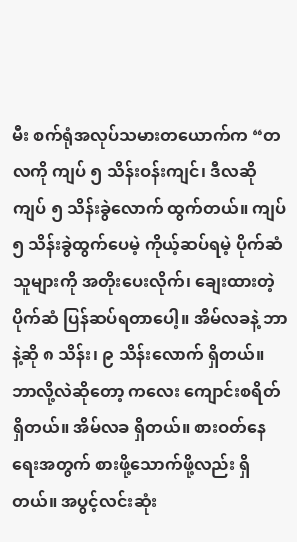မီး စက်ရုံအလုပ်သမားတယောက်က “တလကို ကျပ် ၅ သိန်းဝန်းကျင်၊ ဒီလဆို ကျပ် ၅ သိန်းခွဲလောက် ထွက်တယ်။ ကျပ် ၅ သိန်းခွဲထွက်ပေမဲ့ ကိုယ့်ဆပ်ရမဲ့ ပိုက်ဆံ သူများကို အတိုးပေးလိုက်၊ ချေးထားတဲ့ ပိုက်ဆံ ပြန်ဆပ်ရတာပေါ့။ အိမ်လခနဲ့ ဘာနဲ့ဆို ၈ သိန်း၊ ၉ သိန်းလောက် ရှိတယ်။ ဘာလို့လဲဆိုတော့ ကလေး ကျောင်းစရိတ် ရှိတယ်။ အိမ်လခ ရှိတယ်။ စားဝတ်နေရေးအတွက် စားဖို့သောက်ဖို့လည်း ရှိတယ်။ အပွင့်လင်းဆုံး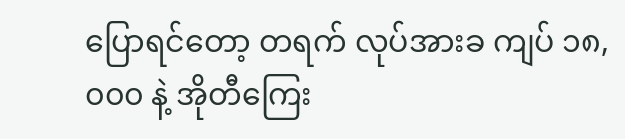ပြောရင်တော့ တရက် လုပ်အားခ ကျပ် ၁၈,၀၀၀ နဲ့ အိုတီကြေး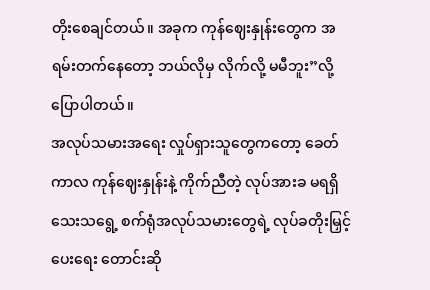တိုးစေချင်တယ်။ အခုက ကုန်ဈေးနှုန်းတွေက အရမ်းတက်နေတော့ ဘယ်လိုမှ လိုက်လို့ မမီဘူး”လို့ ပြောပါတယ်။
အလုပ်သမားအရေး လှုပ်ရှားသူတွေကတော့ ခေတ်ကာလ ကုန်ဈေးနှုန်းနဲ့ ကိုက်ညီတဲ့ လုပ်အားခ မရရှိသေးသရွေ့ စက်ရုံအလုပ်သမားတွေရဲ့ လုပ်ခတိုးမြှင့်ပေးရေး တောင်းဆို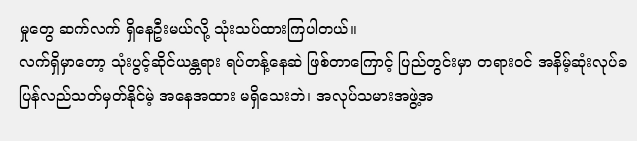မှုတွေ ဆက်လက် ရှိနေဦးမယ်လို့ သုံးသပ်ထားကြပါတယ်။
လက်ရှိမှာတော့ သုံးပွင့်ဆိုင်ယန္တရား ရပ်တန့်နေဆဲ ဖြစ်တာကြောင့် ပြည်တွင်းမှာ တရားဝင် အနိမ့်ဆုံးလုပ်ခ ပြန်လည်သတ်မှတ်နိုင်မဲ့ အနေအထား မရှိသေးဘဲ၊ အလုပ်သမားအဖွဲ့အ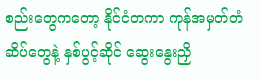စည်းတွေကတော့ နိုင်ငံတကာ ကုန်အမှတ်တံဆိပ်တွေနဲ့ နှစ်ပွင့်ဆိုင် ဆွေးနွေးညှိ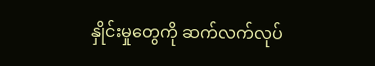နှိုင်းမှုတွေကို ဆက်လက်လုပ်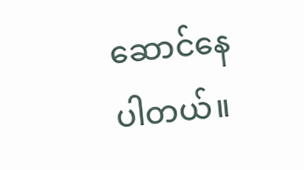ဆောင်နေပါတယ်။